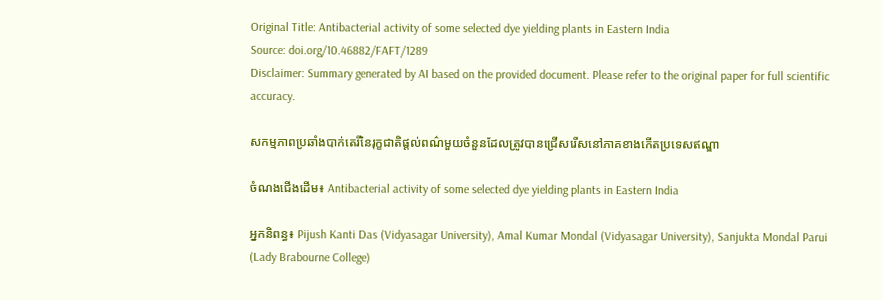Original Title: Antibacterial activity of some selected dye yielding plants in Eastern India
Source: doi.org/10.46882/FAFT/1289
Disclaimer: Summary generated by AI based on the provided document. Please refer to the original paper for full scientific accuracy.

សកម្មភាពប្រឆាំងបាក់តេរីនៃរុក្ខជាតិផ្តល់ពណ៌មួយចំនួនដែលត្រូវបានជ្រើសរើសនៅភាគខាងកើតប្រទេសឥណ្ឌា

ចំណងជើងដើម៖ Antibacterial activity of some selected dye yielding plants in Eastern India

អ្នកនិពន្ធ៖ Pijush Kanti Das (Vidyasagar University), Amal Kumar Mondal (Vidyasagar University), Sanjukta Mondal Parui (Lady Brabourne College)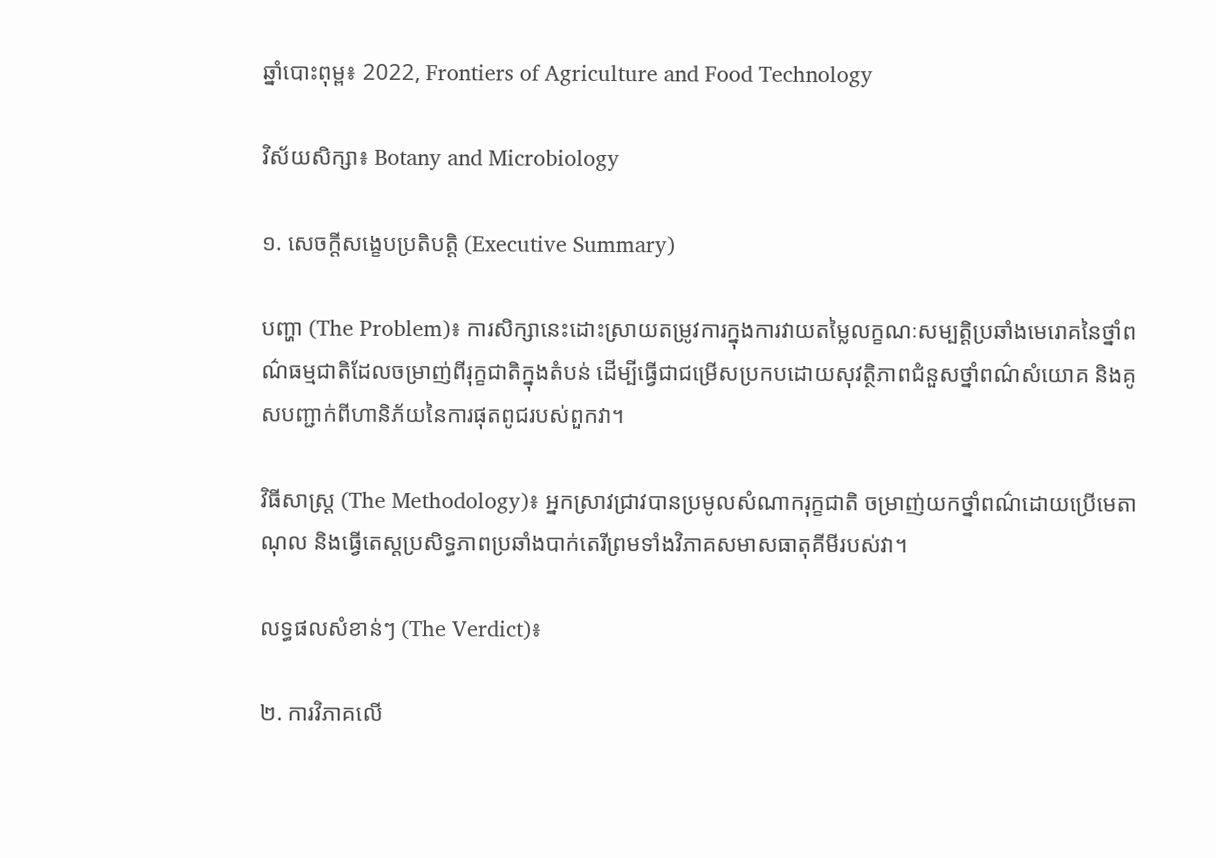ឆ្នាំបោះពុម្ព៖ 2022, Frontiers of Agriculture and Food Technology

វិស័យសិក្សា៖ Botany and Microbiology

១. សេចក្តីសង្ខេបប្រតិបត្តិ (Executive Summary)

បញ្ហា (The Problem)៖ ការសិក្សានេះដោះស្រាយតម្រូវការក្នុងការវាយតម្លៃលក្ខណៈសម្បត្តិប្រឆាំងមេរោគនៃថ្នាំពណ៌ធម្មជាតិដែលចម្រាញ់ពីរុក្ខជាតិក្នុងតំបន់ ដើម្បីធ្វើជាជម្រើសប្រកបដោយសុវត្ថិភាពជំនួសថ្នាំពណ៌សំយោគ និងគូសបញ្ជាក់ពីហានិភ័យនៃការផុតពូជរបស់ពួកវា។

វិធីសាស្ត្រ (The Methodology)៖ អ្នកស្រាវជ្រាវបានប្រមូលសំណាករុក្ខជាតិ ចម្រាញ់យកថ្នាំពណ៌ដោយប្រើមេតាណុល និងធ្វើតេស្តប្រសិទ្ធភាពប្រឆាំងបាក់តេរីព្រមទាំងវិភាគសមាសធាតុគីមីរបស់វា។

លទ្ធផលសំខាន់ៗ (The Verdict)៖

២. ការវិភាគលើ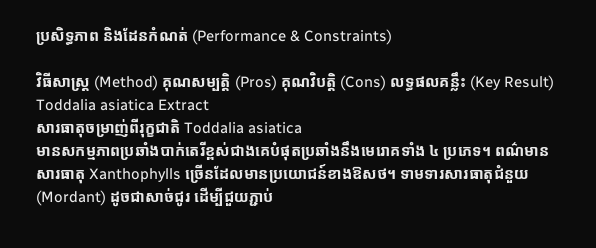ប្រសិទ្ធភាព និងដែនកំណត់ (Performance & Constraints)

វិធីសាស្ត្រ (Method) គុណសម្បត្តិ (Pros) គុណវិបត្តិ (Cons) លទ្ធផលគន្លឹះ (Key Result)
Toddalia asiatica Extract
សារធាតុចម្រាញ់ពីរុក្ខជាតិ Toddalia asiatica
មានសកម្មភាពប្រឆាំងបាក់តេរីខ្ពស់ជាងគេបំផុតប្រឆាំងនឹងមេរោគទាំង ៤ ប្រភេទ។ ពណ៌មានសារធាតុ Xanthophylls ច្រើនដែលមានប្រយោជន៍ខាងឱសថ។ ទាមទារសារធាតុជំនួយ (Mordant) ដូចជាសាច់ជូរ ដើម្បីជួយភ្ជាប់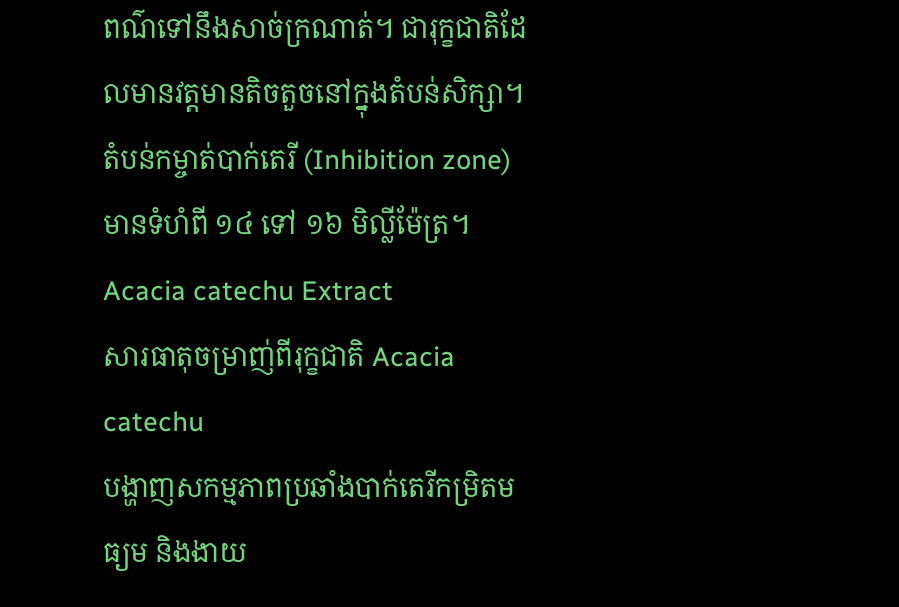ពណ៌ទៅនឹងសាច់ក្រណាត់។ ជារុក្ខជាតិដែលមានវត្តមានតិចតួចនៅក្នុងតំបន់សិក្សា។ តំបន់កម្ចាត់បាក់តេរី (Inhibition zone) មានទំហំពី ១៤ ទៅ ១៦ មិល្លីម៉ែត្រ។
Acacia catechu Extract
សារធាតុចម្រាញ់ពីរុក្ខជាតិ Acacia catechu
បង្ហាញសកម្មភាពប្រឆាំងបាក់តេរីកម្រិតមធ្យម និងងាយ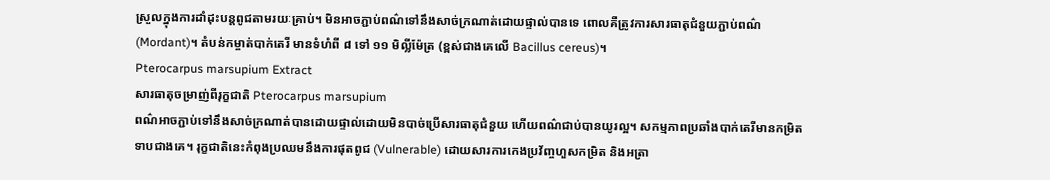ស្រួលក្នុងការដាំដុះបន្តពូជតាមរយៈគ្រាប់។ មិនអាចភ្ជាប់ពណ៌ទៅនឹងសាច់ក្រណាត់ដោយផ្ទាល់បានទេ ពោលគឺត្រូវការសារធាតុជំនួយភ្ជាប់ពណ៌ (Mordant)។ តំបន់កម្ចាត់បាក់តេរី មានទំហំពី ៨ ទៅ ១១ មិល្លីម៉ែត្រ (ខ្ពស់ជាងគេលើ Bacillus cereus)។
Pterocarpus marsupium Extract
សារធាតុចម្រាញ់ពីរុក្ខជាតិ Pterocarpus marsupium
ពណ៌អាចភ្ជាប់ទៅនឹងសាច់ក្រណាត់បានដោយផ្ទាល់ដោយមិនបាច់ប្រើសារធាតុជំនួយ ហើយពណ៌ជាប់បានយូរល្អ។ សកម្មភាពប្រឆាំងបាក់តេរីមានកម្រិតទាបជាងគេ។ រុក្ខជាតិនេះកំពុងប្រឈមនឹងការផុតពូជ (Vulnerable) ដោយសារការកេងប្រវ័ញ្ចហួសកម្រិត និងអត្រា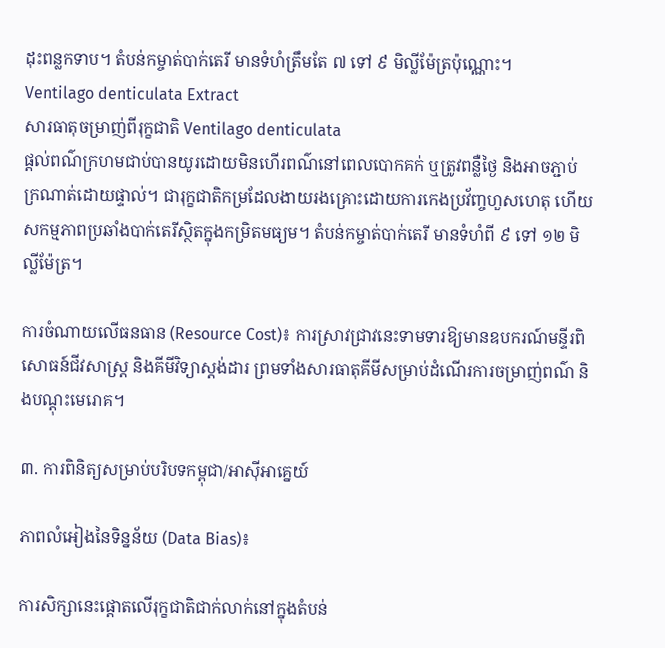ដុះពន្លកទាប។ តំបន់កម្ចាត់បាក់តេរី មានទំហំត្រឹមតែ ៧ ទៅ ៩ មិល្លីម៉ែត្រប៉ុណ្ណោះ។
Ventilago denticulata Extract
សារធាតុចម្រាញ់ពីរុក្ខជាតិ Ventilago denticulata
ផ្តល់ពណ៌ក្រហមជាប់បានយូរដោយមិនហើរពណ៌នៅពេលបោកគក់ ឬត្រូវពន្លឺថ្ងៃ និងអាចភ្ជាប់ក្រណាត់ដោយផ្ទាល់។ ជារុក្ខជាតិកម្រដែលងាយរងគ្រោះដោយការកេងប្រវ័ញ្ចហួសហេតុ ហើយសកម្មភាពប្រឆាំងបាក់តេរីស្ថិតក្នុងកម្រិតមធ្យម។ តំបន់កម្ចាត់បាក់តេរី មានទំហំពី ៩ ទៅ ១២ មិល្លីម៉ែត្រ។

ការចំណាយលើធនធាន (Resource Cost)៖ ការស្រាវជ្រាវនេះទាមទារឱ្យមានឧបករណ៍មន្ទីរពិសោធន៍ជីវសាស្ត្រ និងគីមីវិទ្យាស្តង់ដារ ព្រមទាំងសារធាតុគីមីសម្រាប់ដំណើរការចម្រាញ់ពណ៌ និងបណ្ដុះមេរោគ។

៣. ការពិនិត្យសម្រាប់បរិបទកម្ពុជា/អាស៊ីអាគ្នេយ៍

ភាពលំអៀងនៃទិន្នន័យ (Data Bias)៖

ការសិក្សានេះផ្តោតលើរុក្ខជាតិជាក់លាក់នៅក្នុងតំបន់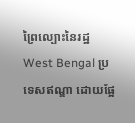ព្រៃល្បោះនៃរដ្ឋ West Bengal ប្រទេសឥណ្ឌា ដោយផ្អែ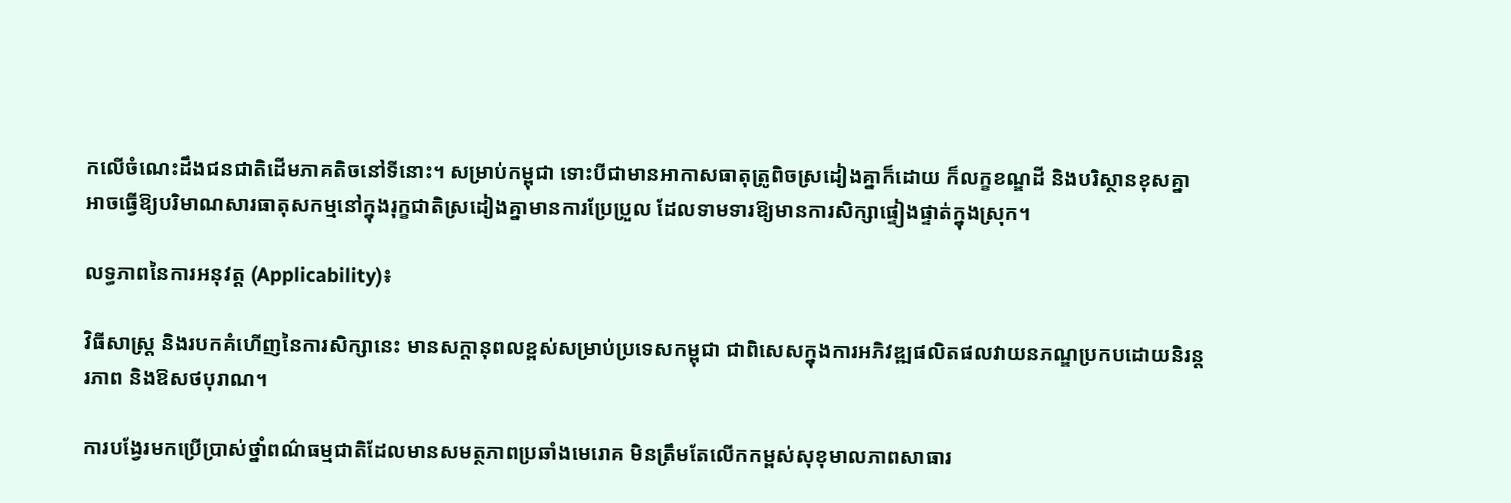កលើចំណេះដឹងជនជាតិដើមភាគតិចនៅទីនោះ។ សម្រាប់កម្ពុជា ទោះបីជាមានអាកាសធាតុត្រូពិចស្រដៀងគ្នាក៏ដោយ ក៏លក្ខខណ្ឌដី និងបរិស្ថានខុសគ្នាអាចធ្វើឱ្យបរិមាណសារធាតុសកម្មនៅក្នុងរុក្ខជាតិស្រដៀងគ្នាមានការប្រែប្រួល ដែលទាមទារឱ្យមានការសិក្សាផ្ទៀងផ្ទាត់ក្នុងស្រុក។

លទ្ធភាពនៃការអនុវត្ត (Applicability)៖

វិធីសាស្ត្រ និងរបកគំហើញនៃការសិក្សានេះ មានសក្តានុពលខ្ពស់សម្រាប់ប្រទេសកម្ពុជា ជាពិសេសក្នុងការអភិវឌ្ឍផលិតផលវាយនភណ្ឌប្រកបដោយនិរន្តរភាព និងឱសថបុរាណ។

ការបង្វែរមកប្រើប្រាស់ថ្នាំពណ៌ធម្មជាតិដែលមានសមត្ថភាពប្រឆាំងមេរោគ មិនត្រឹមតែលើកកម្ពស់សុខុមាលភាពសាធារ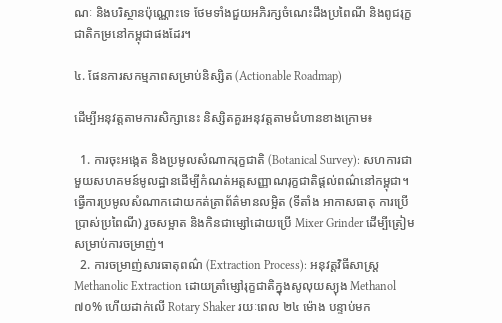ណៈ និងបរិស្ថានប៉ុណ្ណោះទេ ថែមទាំងជួយអភិរក្សចំណេះដឹងប្រពៃណី និងពូជរុក្ខជាតិកម្រនៅកម្ពុជាផងដែរ។

៤. ផែនការសកម្មភាពសម្រាប់និស្សិត (Actionable Roadmap)

ដើម្បីអនុវត្តតាមការសិក្សានេះ និស្សិតគួរអនុវត្តតាមជំហានខាងក្រោម៖

  1. ការចុះអង្កេត និងប្រមូលសំណាករុក្ខជាតិ (Botanical Survey): សហការជាមួយសហគមន៍មូលដ្ឋានដើម្បីកំណត់អត្តសញ្ញាណរុក្ខជាតិផ្តល់ពណ៌នៅកម្ពុជា។ ធ្វើការប្រមូលសំណាកដោយកត់ត្រាព័ត៌មានលម្អិត (ទីតាំង អាកាសធាតុ ការប្រើប្រាស់ប្រពៃណី) រួចសម្អាត និងកិនជាម្សៅដោយប្រើ Mixer Grinder ដើម្បីត្រៀមសម្រាប់ការចម្រាញ់។
  2. ការចម្រាញ់សារធាតុពណ៌ (Extraction Process): អនុវត្តវិធីសាស្ត្រ Methanolic Extraction ដោយត្រាំម្សៅរុក្ខជាតិក្នុងសូលុយស្យុង Methanol ៧០% ហើយដាក់លើ Rotary Shaker រយៈពេល ២៤ ម៉ោង បន្ទាប់មក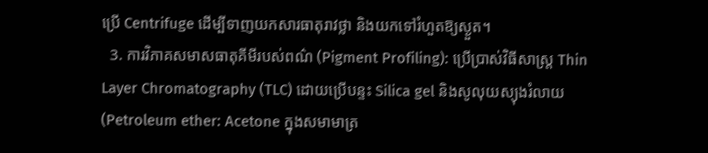ប្រើ Centrifuge ដើម្បីទាញយកសារធាតុរាវថ្លា និងយកទៅរំហួតឱ្យស្ងួត។
  3. ការវិភាគសមាសធាតុគីមីរបស់ពណ៌ (Pigment Profiling): ប្រើប្រាស់វិធីសាស្ត្រ Thin Layer Chromatography (TLC) ដោយប្រើបន្ទះ Silica gel និងសូលុយស្យុងរំលាយ (Petroleum ether: Acetone ក្នុងសមាមាត្រ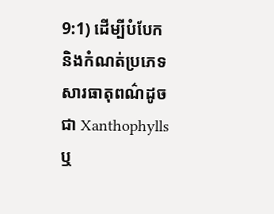9:1) ដើម្បីបំបែក និងកំណត់ប្រភេទសារធាតុពណ៌ដូចជា Xanthophylls ឬ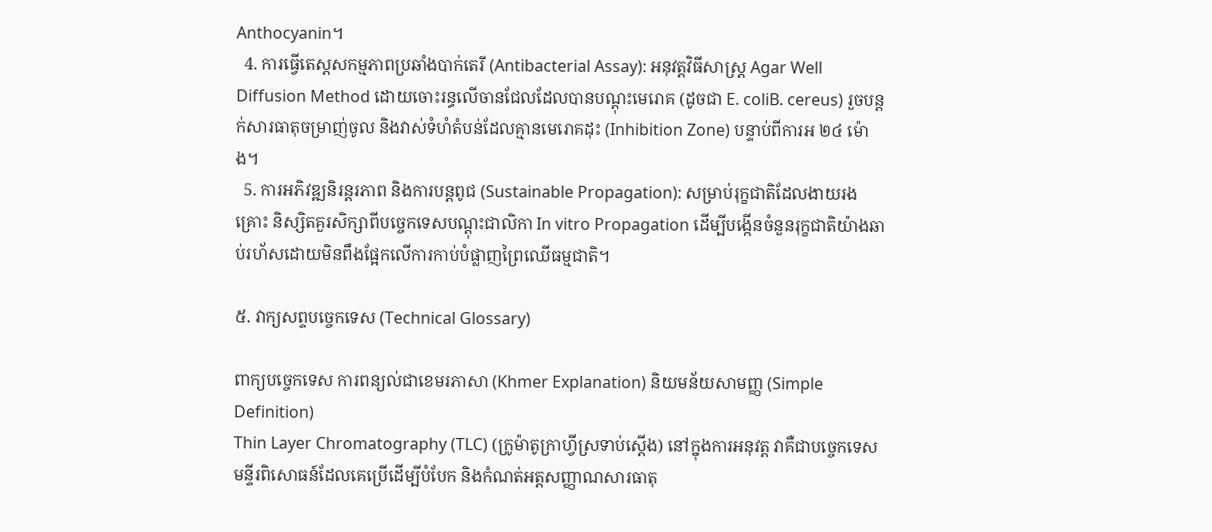Anthocyanin។
  4. ការធ្វើតេស្តសកម្មភាពប្រឆាំងបាក់តេរី (Antibacterial Assay): អនុវត្តវិធីសាស្ត្រ Agar Well Diffusion Method ដោយចោះរន្ធលើចានជែលដែលបានបណ្ដុះមេរោគ (ដូចជា E. coliB. cereus) រួចបន្តក់សារធាតុចម្រាញ់ចូល និងវាស់ទំហំតំបន់ដែលគ្មានមេរោគដុះ (Inhibition Zone) បន្ទាប់ពីការអ ២៤ ម៉ោង។
  5. ការអភិវឌ្ឍនិរន្តរភាព និងការបន្តពូជ (Sustainable Propagation): សម្រាប់រុក្ខជាតិដែលងាយរងគ្រោះ និស្សិតគួរសិក្សាពីបច្ចេកទេសបណ្ដុះជាលិកា In vitro Propagation ដើម្បីបង្កើនចំនួនរុក្ខជាតិយ៉ាងឆាប់រហ័សដោយមិនពឹងផ្អែកលើការកាប់បំផ្លាញព្រៃឈើធម្មជាតិ។

៥. វាក្យសព្ទបច្ចេកទេស (Technical Glossary)

ពាក្យបច្ចេកទេស ការពន្យល់ជាខេមរភាសា (Khmer Explanation) និយមន័យសាមញ្ញ (Simple Definition)
Thin Layer Chromatography (TLC) (ក្រូម៉ាតូក្រាហ្វីស្រទាប់ស្តើង) នៅក្នុងការអនុវត្ត វាគឺជាបច្ចេកទេសមន្ទីរពិសោធន៍ដែលគេប្រើដើម្បីបំបែក និងកំណត់អត្តសញ្ញាណសារធាតុ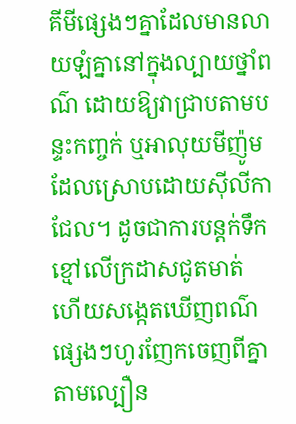គីមីផ្សេងៗគ្នាដែលមានលាយឡំគ្នានៅក្នុងល្បាយថ្នាំពណ៌ ដោយឱ្យវាជ្រាបតាមបន្ទះកញ្ចក់ ឬអាលុយមីញ៉ូមដែលស្រោបដោយស៊ីលីកាជែល។ ដូចជាការបន្តក់ទឹកខ្មៅលើក្រដាសជូតមាត់ ហើយសង្កេតឃើញពណ៌ផ្សេងៗហូរញែកចេញពីគ្នាតាមល្បឿន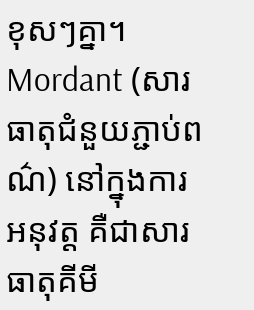ខុសៗគ្នា។
Mordant (សារធាតុជំនួយភ្ជាប់ពណ៌) នៅក្នុងការអនុវត្ត គឺជាសារធាតុគីមី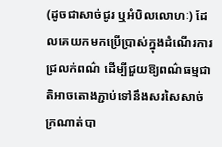(ដូចជាសាច់ជូរ ឬអំបិលលោហៈ) ដែលគេយកមកប្រើប្រាស់ក្នុងដំណើរការជ្រលក់ពណ៌ ដើម្បីជួយឱ្យពណ៌ធម្មជាតិអាចតោងភ្ជាប់ទៅនឹងសរសៃសាច់ក្រណាត់បា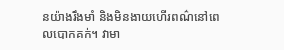នយ៉ាងរឹងមាំ និងមិនងាយហើរពណ៌នៅពេលបោកគក់។ វាមា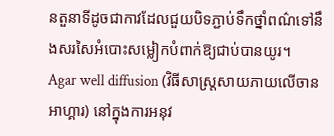នតួនាទីដូចជាកាវដែលជួយបិទភ្ជាប់ទឹកថ្នាំពណ៌ទៅនឹងសរសៃអំបោះសម្លៀកបំពាក់ឱ្យជាប់បានយូរ។
Agar well diffusion (វិធីសាស្ត្រសាយភាយលើចានអាហ្គារ) នៅក្នុងការអនុវ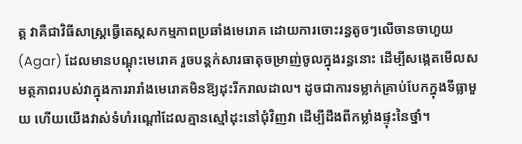ត្ត វាគឺជាវិធីសាស្ត្រធ្វើតេស្តសកម្មភាពប្រឆាំងមេរោគ ដោយការចោះរន្ធតូចៗលើចានចាហួយ (Agar) ដែលមានបណ្ដុះមេរោគ រួចបន្តក់សារធាតុចម្រាញ់ចូលក្នុងរន្ធនោះ ដើម្បីសង្កេតមើលសមត្ថភាពរបស់វាក្នុងការរារាំងមេរោគមិនឱ្យដុះរីករាលដាល។ ដូចជាការទម្លាក់គ្រាប់បែកក្នុងទីធ្លាមួយ ហើយយើងវាស់ទំហំរណ្ដៅដែលគ្មានស្មៅដុះនៅជុំវិញវា ដើម្បីដឹងពីកម្លាំងផ្ទុះនៃថ្នាំ។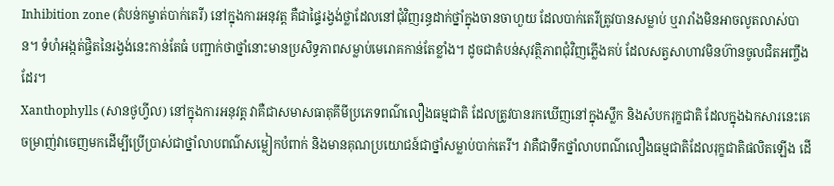Inhibition zone (តំបន់កម្ចាត់បាក់តេរី) នៅក្នុងការអនុវត្ត គឺជាផ្ទៃរង្វង់ថ្លាដែលនៅជុំវិញរន្ធដាក់ថ្នាំក្នុងចានចាហួយ ដែលបាក់តេរីត្រូវបានសម្លាប់ ឬរារាំងមិនអាចលូតលាស់បាន។ ទំហំអង្កត់ផ្ចិតនៃរង្វង់នេះកាន់តែធំ បញ្ជាក់ថាថ្នាំនោះមានប្រសិទ្ធភាពសម្លាប់មេរោគកាន់តែខ្លាំង។ ដូចជាតំបន់សុវត្ថិភាពជុំវិញភ្លើងគប់ ដែលសត្វសាហាវមិនហ៊ានចូលជិតអញ្ចឹងដែរ។
Xanthophylls (សានថូហ្វីល) នៅក្នុងការអនុវត្ត វាគឺជាសមាសធាតុគីមីប្រភេទពណ៌លឿងធម្មជាតិ ដែលត្រូវបានរកឃើញនៅក្នុងស្លឹក និងសំបករុក្ខជាតិ ដែលក្នុងឯកសារនេះគេចម្រាញ់វាចេញមកដើម្បីប្រើប្រាស់ជាថ្នាំលាបពណ៌សម្លៀកបំពាក់ និងមានគុណប្រយោជន៍ជាថ្នាំសម្លាប់បាក់តេរី។ វាគឺជាទឹកថ្នាំលាបពណ៌លឿងធម្មជាតិដែលរុក្ខជាតិផលិតឡើង ដើ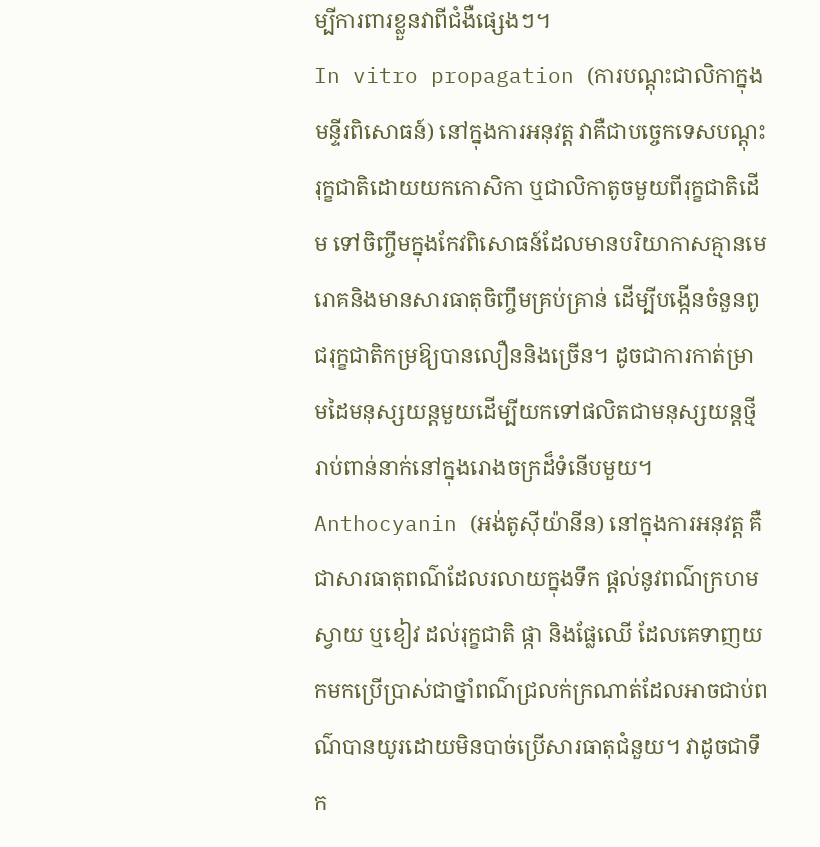ម្បីការពារខ្លួនវាពីជំងឺផ្សេងៗ។
In vitro propagation (ការបណ្ដុះជាលិកាក្នុងមន្ទីរពិសោធន៍) នៅក្នុងការអនុវត្ត វាគឺជាបច្ចេកទេសបណ្ដុះរុក្ខជាតិដោយយកកោសិកា ឬជាលិកាតូចមួយពីរុក្ខជាតិដើម ទៅចិញ្ចឹមក្នុងកែវពិសោធន៍ដែលមានបរិយាកាសគ្មានមេរោគនិងមានសារធាតុចិញ្ចឹមគ្រប់គ្រាន់ ដើម្បីបង្កើនចំនួនពូជរុក្ខជាតិកម្រឱ្យបានលឿននិងច្រើន។ ដូចជាការកាត់ម្រាមដៃមនុស្សយន្តមួយដើម្បីយកទៅផលិតជាមនុស្សយន្តថ្មីរាប់ពាន់នាក់នៅក្នុងរោងចក្រដ៏ទំនើបមួយ។
Anthocyanin (អង់តូស៊ីយ៉ានីន) នៅក្នុងការអនុវត្ត គឺជាសារធាតុពណ៌ដែលរលាយក្នុងទឹក ផ្តល់នូវពណ៌ក្រហម ស្វាយ ឬខៀវ ដល់រុក្ខជាតិ ផ្កា និងផ្លែឈើ ដែលគេទាញយកមកប្រើប្រាស់ជាថ្នាំពណ៌ជ្រលក់ក្រណាត់ដែលអាចជាប់ពណ៌បានយូរដោយមិនបាច់ប្រើសារធាតុជំនួយ។ វាដូចជាទឹក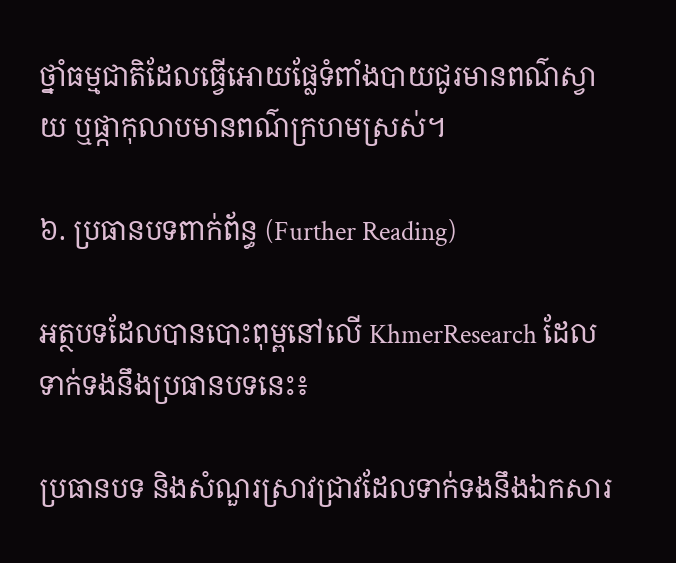ថ្នាំធម្មជាតិដែលធ្វើអោយផ្លែទំពាំងបាយជូរមានពណ៌ស្វាយ ឬផ្កាកុលាបមានពណ៌ក្រហមស្រស់។

៦. ប្រធានបទពាក់ព័ន្ធ (Further Reading)

អត្ថបទដែលបានបោះពុម្ពនៅលើ KhmerResearch ដែលទាក់ទងនឹងប្រធានបទនេះ៖

ប្រធានបទ និងសំណួរស្រាវជ្រាវដែលទាក់ទងនឹងឯកសារ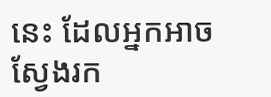នេះ ដែលអ្នកអាចស្វែងរក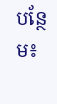បន្ថែម៖